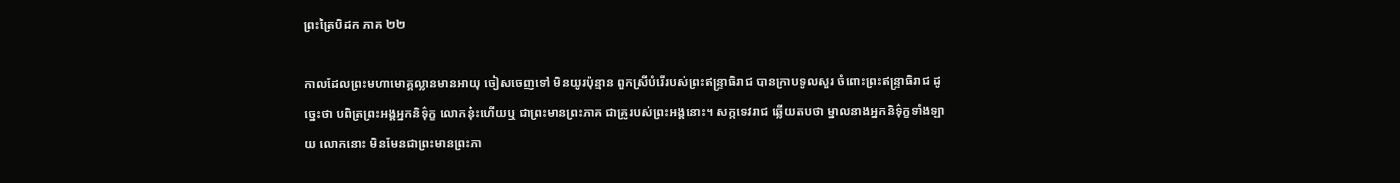ព្រះត្រៃបិដក ភាគ ២២

កាលដែលព្រះមហាមោគ្គល្លានមានអាយុ ចៀសចេញទៅ មិនយូរប៉ុន្មាន ពួកស្រីបំរើរបស់ព្រះឥន្ទ្រាធិរាជ បានក្រាបទូលសួរ ចំពោះព្រះឥន្ទ្រាធិរាជ ដូច្នេះថា បពិត្រព្រះអង្គអ្នកនិទ៌ុក្ខ លោកនុ៎ះហើយឬ ជាព្រះមានព្រះភាគ ជាគ្រូរបស់ព្រះអង្គនោះ។ សក្កទេវរាជ ឆ្លើយតបថា ម្នាលនាងអ្នកនិទ៌ុក្ខទាំងឡាយ លោកនោះ មិនមែនជាព្រះមានព្រះភា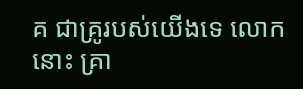គ ជាគ្រូរបស់យើងទេ លោកនោះ គ្រា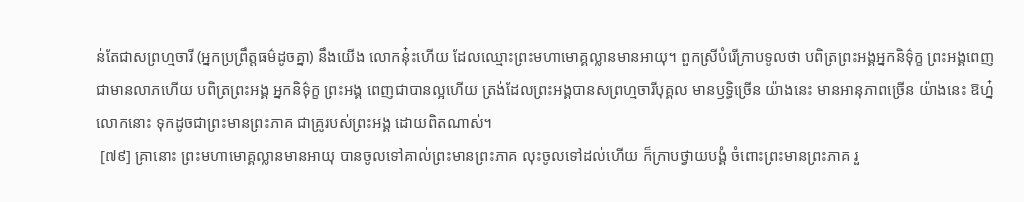ន់តែជាសព្រហ្មចារី (អ្នកប្រព្រឹត្តធម៌ដូចគ្នា) នឹងយើង លោកនុ៎ះហើយ ដែលឈ្មោះព្រះមហាមោគ្គល្លានមានអាយុ។ ពួកស្រីបំរើក្រាបទូលថា បពិត្រព្រះអង្គអ្នកនិទ៌ុក្ខ ព្រះអង្គពេញជាមានលាភហើយ បពិត្រព្រះអង្គ អ្នកនិទ៌ុក្ខ ព្រះអង្គ ពេញជាបានល្អហើយ ត្រង់ដែលព្រះអង្គបានសព្រហ្មចារីបុគ្គល មានឫទ្ធិច្រើន យ៉ាងនេះ មានអានុភាពច្រើន យ៉ាងនេះ ឱហ្ន៎ លោកនោះ ទុកដូចជាព្រះមានព្រះភាគ ជាគ្រូរបស់ព្រះអង្គ ដោយពិតណាស់។
 [៧៩] គ្រានោះ ព្រះមហាមោគ្គល្លានមានអាយុ បានចូលទៅគាល់ព្រះមានព្រះភាគ លុះចូលទៅដល់ហើយ ក៏ក្រាបថ្វាយបង្គំ ចំពោះព្រះមានព្រះភាគ រួ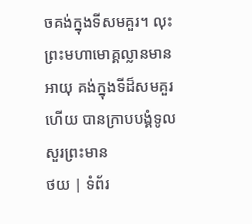ចគង់ក្នុងទីសមគួរ។ លុះព្រះមហាមោគ្គល្លានមានអាយុ គង់ក្នុងទីដ៏សមគួរហើយ បានក្រាបបង្គំទូលសួរព្រះមាន
ថយ | ទំព័រ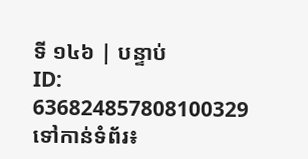ទី ១៤៦ | បន្ទាប់
ID: 636824857808100329
ទៅកាន់ទំព័រ៖